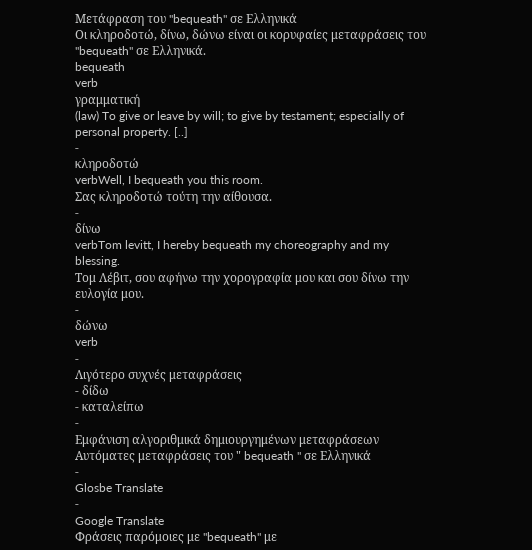Μετάφραση του "bequeath" σε Ελληνικά
Οι κληροδοτώ, δίνω, δώνω είναι οι κορυφαίες μεταφράσεις του "bequeath" σε Ελληνικά.
bequeath
verb
γραμματική
(law) To give or leave by will; to give by testament; especially of personal property. [..]
-
κληροδοτώ
verbWell, I bequeath you this room.
Σας κληροδοτώ τούτη την αίθουσα.
-
δίνω
verbTom levitt, I hereby bequeath my choreography and my blessing.
Τομ Λέβιτ, σου αφήνω την χορογραφία μου και σου δίνω την ευλογία μου.
-
δώνω
verb
-
Λιγότερο συχνές μεταφράσεις
- δίδω
- καταλείπω
-
Εμφάνιση αλγοριθμικά δημιουργημένων μεταφράσεων
Αυτόματες μεταφράσεις του " bequeath " σε Ελληνικά
-
Glosbe Translate
-
Google Translate
Φράσεις παρόμοιες με "bequeath" με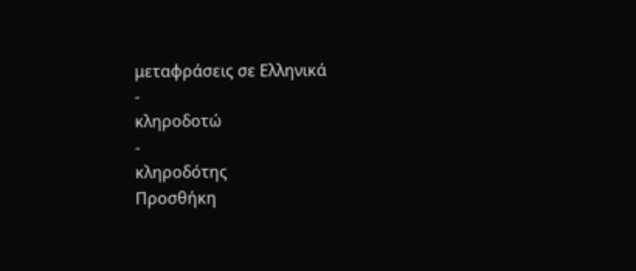μεταφράσεις σε Ελληνικά
-
κληροδοτώ
-
κληροδότης
Προσθήκη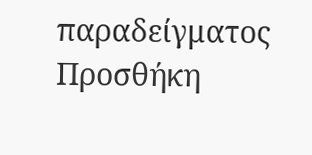παραδείγματος
Προσθήκη